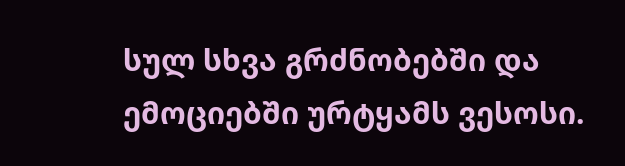სულ სხვა გრძნობებში და ემოციებში ურტყამს ვესოსი.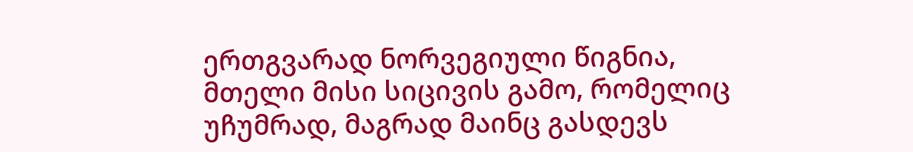ერთგვარად ნორვეგიული წიგნია, მთელი მისი სიცივის გამო, რომელიც უჩუმრად, მაგრად მაინც გასდევს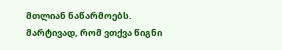მთლიან ნაწარმოებს. მარტივად, რომ ვთქვა წიგნი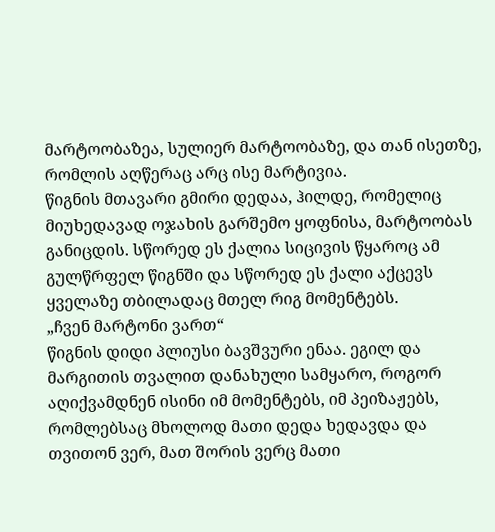მარტოობაზეა, სულიერ მარტოობაზე, და თან ისეთზე, რომლის აღწერაც არც ისე მარტივია.
წიგნის მთავარი გმირი დედაა, ჰილდე, რომელიც მიუხედავად ოჯახის გარშემო ყოფნისა, მარტოობას განიცდის. სწორედ ეს ქალია სიცივის წყაროც ამ გულწრფელ წიგნში და სწორედ ეს ქალი აქცევს ყველაზე თბილადაც მთელ რიგ მომენტებს.
„ჩვენ მარტონი ვართ“
წიგნის დიდი პლიუსი ბავშვური ენაა. ეგილ და მარგითის თვალით დანახული სამყარო, როგორ აღიქვამდნენ ისინი იმ მომენტებს, იმ პეიზაჟებს, რომლებსაც მხოლოდ მათი დედა ხედავდა და თვითონ ვერ, მათ შორის ვერც მათი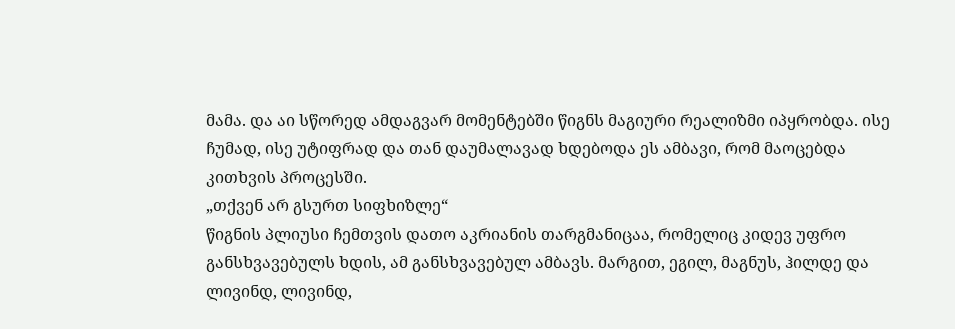მამა. და აი სწორედ ამდაგვარ მომენტებში წიგნს მაგიური რეალიზმი იპყრობდა. ისე ჩუმად, ისე უტიფრად და თან დაუმალავად ხდებოდა ეს ამბავი, რომ მაოცებდა კითხვის პროცესში.
„თქვენ არ გსურთ სიფხიზლე“
წიგნის პლიუსი ჩემთვის დათო აკრიანის თარგმანიცაა, რომელიც კიდევ უფრო განსხვავებულს ხდის, ამ განსხვავებულ ამბავს. მარგით, ეგილ, მაგნუს, ჰილდე და ლივინდ, ლივინდ,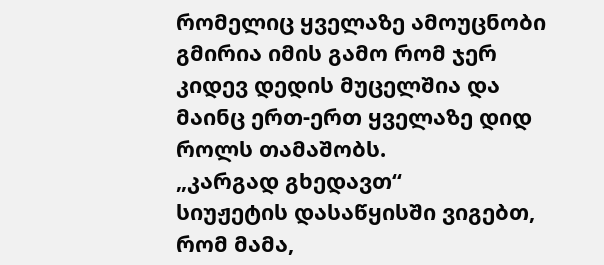რომელიც ყველაზე ამოუცნობი გმირია იმის გამო რომ ჯერ კიდევ დედის მუცელშია და მაინც ერთ-ერთ ყველაზე დიდ როლს თამაშობს.
„კარგად გხედავთ“
სიუჟეტის დასაწყისში ვიგებთ, რომ მამა,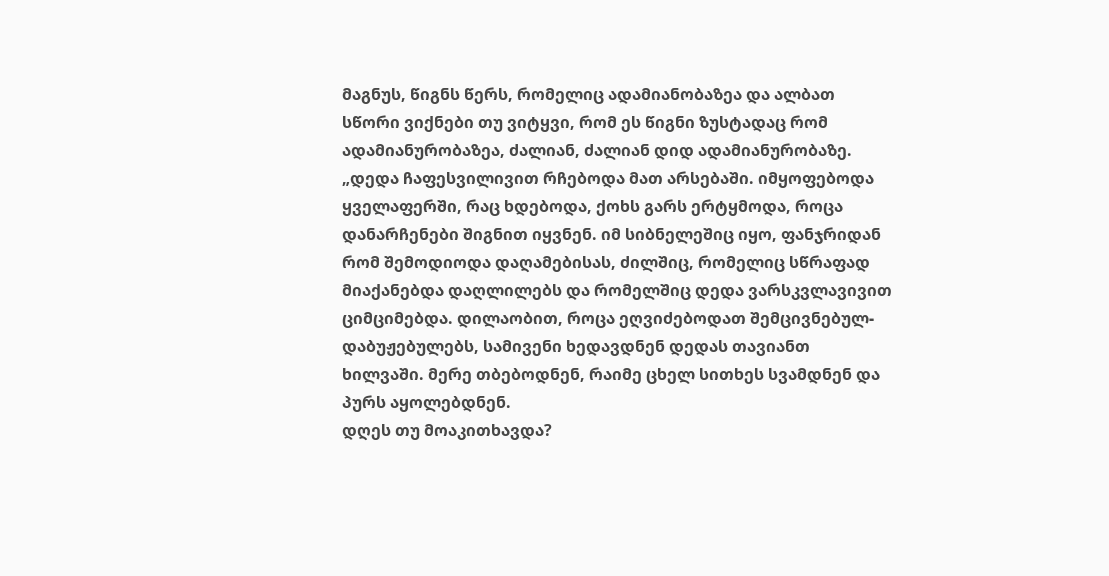მაგნუს, წიგნს წერს, რომელიც ადამიანობაზეა და ალბათ სწორი ვიქნები თუ ვიტყვი, რომ ეს წიგნი ზუსტადაც რომ ადამიანურობაზეა, ძალიან, ძალიან დიდ ადამიანურობაზე.
„დედა ჩაფესვილივით რჩებოდა მათ არსებაში. იმყოფებოდა ყველაფერში, რაც ხდებოდა, ქოხს გარს ერტყმოდა, როცა დანარჩენები შიგნით იყვნენ. იმ სიბნელეშიც იყო, ფანჯრიდან რომ შემოდიოდა დაღამებისას, ძილშიც, რომელიც სწრაფად მიაქანებდა დაღლილებს და რომელშიც დედა ვარსკვლავივით ციმციმებდა. დილაობით, როცა ეღვიძებოდათ შემცივნებულ-დაბუჟებულებს, სამივენი ხედავდნენ დედას თავიანთ ხილვაში. მერე თბებოდნენ, რაიმე ცხელ სითხეს სვამდნენ და პურს აყოლებდნენ.
დღეს თუ მოაკითხავდა?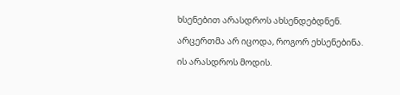ხსენებით არასდროს ახსენდებდნენ. არცერთმა არ იცოდა, როგორ ეხსენებინა.
ის არასდროს მოდის.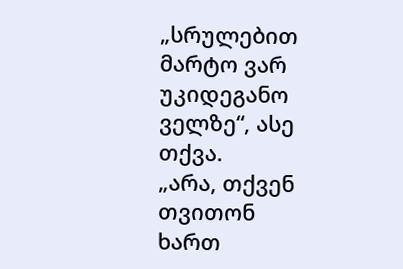„სრულებით მარტო ვარ უკიდეგანო ველზე“, ასე თქვა.
„არა, თქვენ თვითონ ხართ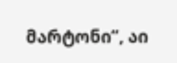მარტონი“, აი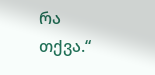რა თქვა.“